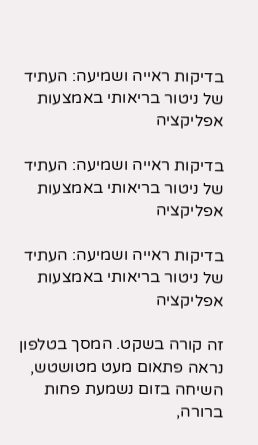בדיקות ראייה ושמיעה: העתיד של ניטור בריאותי באמצעות אפליקציה

בדיקות ראייה ושמיעה: העתיד של ניטור בריאותי באמצעות אפליקציה

בדיקות ראייה ושמיעה: העתיד של ניטור בריאותי באמצעות אפליקציה

זה קורה בשקט. המסך בטלפון נראה פתאום מעט מטושטש, השיחה בזום נשמעת פחות ברורה,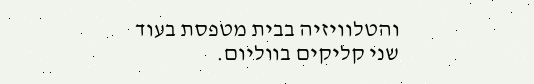והטלוויזיה בבית מטפסת בעוד שני קליקים בווליום.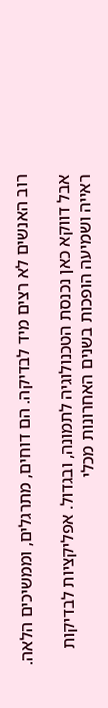רוב האנשים לא רצים מיד לבדיקה. הם דוחים, מתרגלים, וממשיכים הלאה.

אבל דווקא כאן נכנסת הטכנולוגיה לתמונה, ובגדול. אפליקציות לבדיקות ראייה ושמיעה הופכות בשנים האחרונות מכלי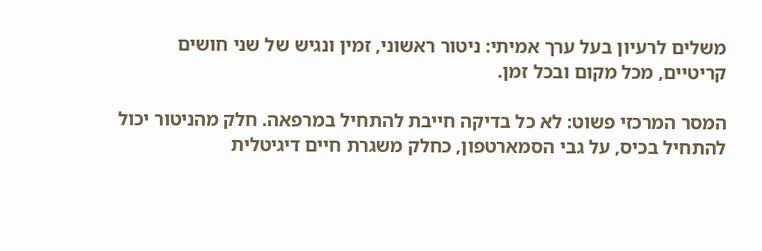משלים לרעיון בעל ערך אמיתי: ניטור ראשוני, זמין ונגיש של שני חושים קריטיים, מכל מקום ובכל זמן.

המסר המרכזי פשוט: לא כל בדיקה חייבת להתחיל במרפאה. חלק מהניטור יכול להתחיל בכיס, על גבי הסמארטפון, כחלק משגרת חיים דיגיטלית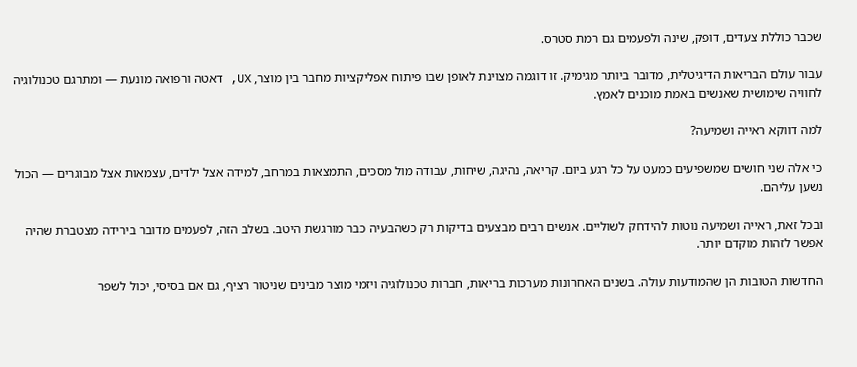שכבר כוללת צעדים, דופק, שינה ולפעמים גם רמת סטרס.

עבור עולם הבריאות הדיגיטלית, מדובר ביותר מגימיק. זו דוגמה מצוינת לאופן שבו פיתוח אפליקציות מחבר בין מוצר, UX, דאטה ורפואה מונעת — ומתרגם טכנולוגיה לחוויה שימושית שאנשים באמת מוכנים לאמץ.

למה דווקא ראייה ושמיעה?

כי אלה שני חושים שמשפיעים כמעט על כל רגע ביום. קריאה, נהיגה, שיחות, עבודה מול מסכים, התמצאות במרחב, למידה אצל ילדים, עצמאות אצל מבוגרים — הכול נשען עליהם.

ובכל זאת, ראייה ושמיעה נוטות להידחק לשוליים. אנשים רבים מבצעים בדיקות רק כשהבעיה כבר מורגשת היטב. בשלב הזה, לפעמים מדובר בירידה מצטברת שהיה אפשר לזהות מוקדם יותר.

החדשות הטובות הן שהמודעות עולה. בשנים האחרונות מערכות בריאות, חברות טכנולוגיה ויזמי מוצר מבינים שניטור רציף, גם אם בסיסי, יכול לשפר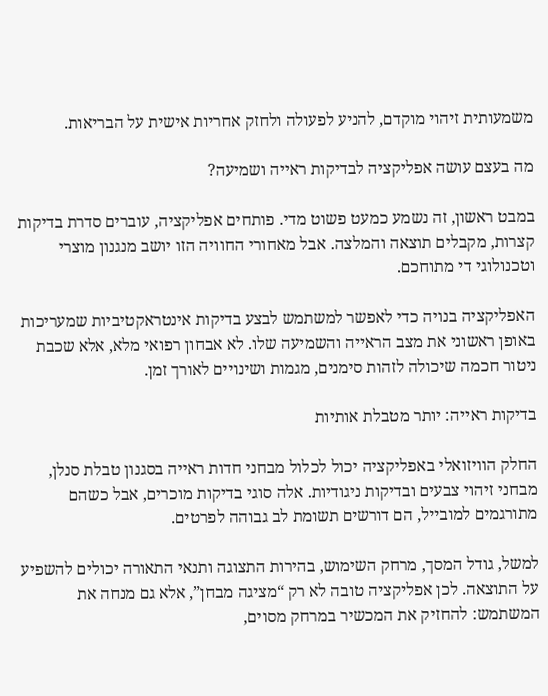משמעותית זיהוי מוקדם, להניע לפעולה ולחזק אחריות אישית על הבריאות.

מה בעצם עושה אפליקציה לבדיקות ראייה ושמיעה?

במבט ראשון, זה נשמע כמעט פשוט מדי. פותחים אפליקציה, עוברים סדרת בדיקות קצרות, מקבלים תוצאה והמלצה. אבל מאחורי החוויה הזו יושב מנגנון מוצרי וטכנולוגי די מתוחכם.

האפליקציה בנויה כדי לאפשר למשתמש לבצע בדיקות אינטראקטיביות שמעריכות באופן ראשוני את מצב הראייה והשמיעה שלו. לא אבחון רפואי מלא, אלא שכבת ניטור חכמה שיכולה לזהות סימנים, מגמות ושינויים לאורך זמן.

בדיקות ראייה: יותר מטבלת אותיות

החלק הוויזואלי באפליקציה יכול לכלול מבחני חדות ראייה בסגנון טבלת סנלן, מבחני זיהוי צבעים ובדיקות ניגודיות. אלה סוגי בדיקות מוכרים, אבל כשהם מתורגמים למובייל, הם דורשים תשומת לב גבוהה לפרטים.

למשל, גודל המסך, מרחק השימוש, בהירות התצוגה ותנאי התאורה יכולים להשפיע על התוצאה. לכן אפליקציה טובה לא רק “מציגה מבחן”, אלא גם מנחה את המשתמש: להחזיק את המכשיר במרחק מסוים,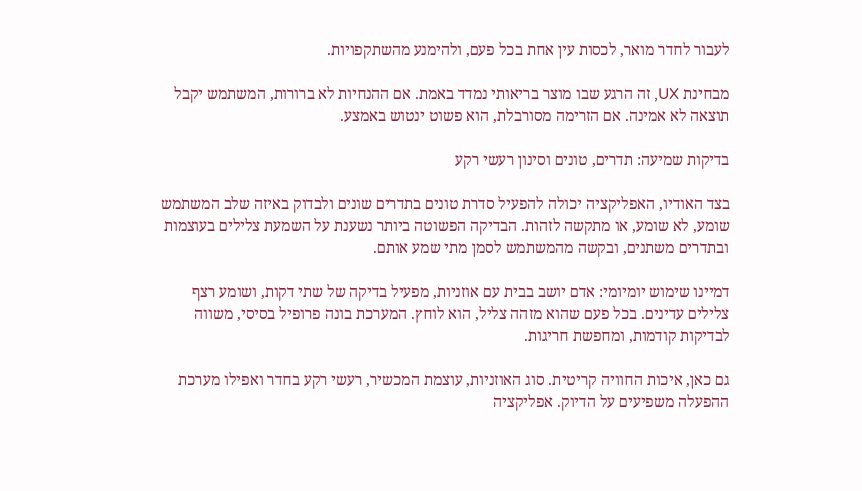לעבור לחדר מואר, לכסות עין אחת בכל פעם, ולהימנע מהשתקפויות.

מבחינת UX, זה הרגע שבו מוצר בריאותי נמדד באמת. אם ההנחיות לא ברורות, המשתמש יקבל תוצאה לא אמינה. אם הזרימה מסורבלת, הוא פשוט ינטוש באמצע.

בדיקות שמיעה: תדרים, טונים וסינון רעשי רקע

בצד האודיו, האפליקציה יכולה להפעיל סדרת טונים בתדרים שונים ולבדוק באיזה שלב המשתמש שומע, לא שומע, או מתקשה לזהות. הבדיקה הפשוטה ביותר נשענת על השמעת צלילים בעוצמות ובתדרים משתנים, ובקשה מהמשתמש לסמן מתי שמע אותם.

דמיינו שימוש יומיומי: אדם יושב בבית עם אוזניות, מפעיל בדיקה של שתי דקות, ושומע רצף צלילים עדינים. בכל פעם שהוא מזהה צליל, הוא לוחץ. המערכת בונה פרופיל בסיסי, משווה לבדיקות קודמות, ומחפשת חריגות.

גם כאן, איכות החוויה קריטית. סוג האוזניות, עוצמת המכשיר, רעשי רקע בחדר ואפילו מערכת ההפעלה משפיעים על הדיוק. אפליקציה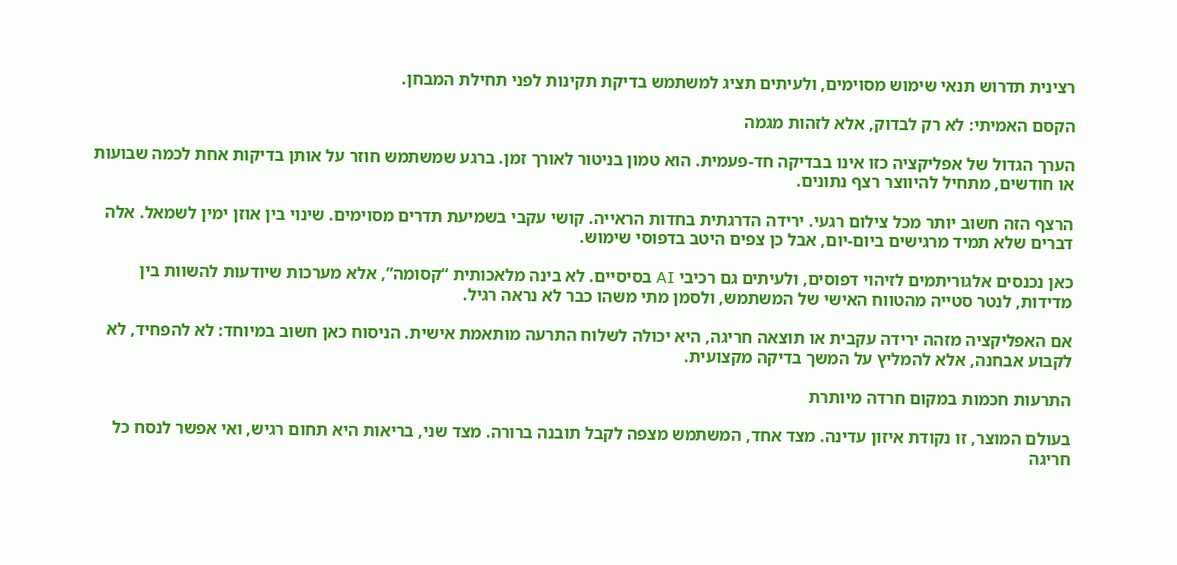רצינית תדרוש תנאי שימוש מסוימים, ולעיתים תציג למשתמש בדיקת תקינות לפני תחילת המבחן.

הקסם האמיתי: לא רק לבדוק, אלא לזהות מגמה

הערך הגדול של אפליקציה כזו אינו בבדיקה חד-פעמית. הוא טמון בניטור לאורך זמן. ברגע שמשתמש חוזר על אותן בדיקות אחת לכמה שבועות או חודשים, מתחיל להיווצר רצף נתונים.

הרצף הזה חשוב יותר מכל צילום רגעי. ירידה הדרגתית בחדות הראייה. קושי עקבי בשמיעת תדרים מסוימים. שינוי בין אוזן ימין לשמאל. אלה דברים שלא תמיד מרגישים ביום-יום, אבל כן צפים היטב בדפוסי שימוש.

כאן נכנסים אלגוריתמים לזיהוי דפוסים, ולעיתים גם רכיבי AI בסיסיים. לא בינה מלאכותית “קסומה”, אלא מערכות שיודעות להשוות בין מדידות, לנטר סטייה מהטווח האישי של המשתמש, ולסמן מתי משהו כבר לא נראה רגיל.

אם האפליקציה מזהה ירידה עקבית או תוצאה חריגה, היא יכולה לשלוח התרעה מותאמת אישית. הניסוח כאן חשוב במיוחד: לא להפחיד, לא לקבוע אבחנה, אלא להמליץ על המשך בדיקה מקצועית.

התרעות חכמות במקום חרדה מיותרת

בעולם המוצר, זו נקודת איזון עדינה. מצד אחד, המשתמש מצפה לקבל תובנה ברורה. מצד שני, בריאות היא תחום רגיש, ואי אפשר לנסח כל חריגה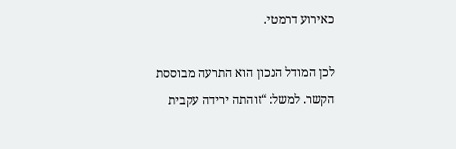כאירוע דרמטי.

לכן המודל הנכון הוא התרעה מבוססת הקשר. למשל: “זוהתה ירידה עקבית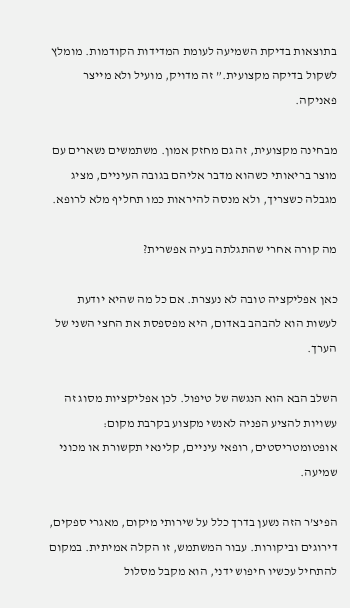בתוצאות בדיקת השמיעה לעומת המדידות הקודמות. מומלץ לשקול בדיקה מקצועית.” זה מדויק, מועיל ולא מייצר פאניקה.

מבחינה מקצועית, זה גם מחזק אמון. משתמשים נשארים עם מוצר בריאותי כשהוא מדבר אליהם בגובה העיניים, מציג מגבלה כשצריך, ולא מנסה להיראות כמו תחליף מלא לרופא.

מה קורה אחרי שהתגלתה בעיה אפשרית?

כאן אפליקציה טובה לא נעצרת. אם כל מה שהיא יודעת לעשות הוא להבהב באדום, היא מפספסת את החצי השני של הערך.

השלב הבא הוא הנגשה של טיפול. לכן אפליקציות מסוג זה עשויות להציע הפניה לאנשי מקצוע בקרבת מקום: אופטומטריסטים, רופאי עיניים, קלינאי תקשורת או מכוני שמיעה.

הפיצ’ר הזה נשען בדרך כלל על שירותי מיקום, מאגרי ספקים, דירוגים וביקורות. עבור המשתמש, זו הקלה אמיתית. במקום להתחיל עכשיו חיפוש ידני, הוא מקבל מסלול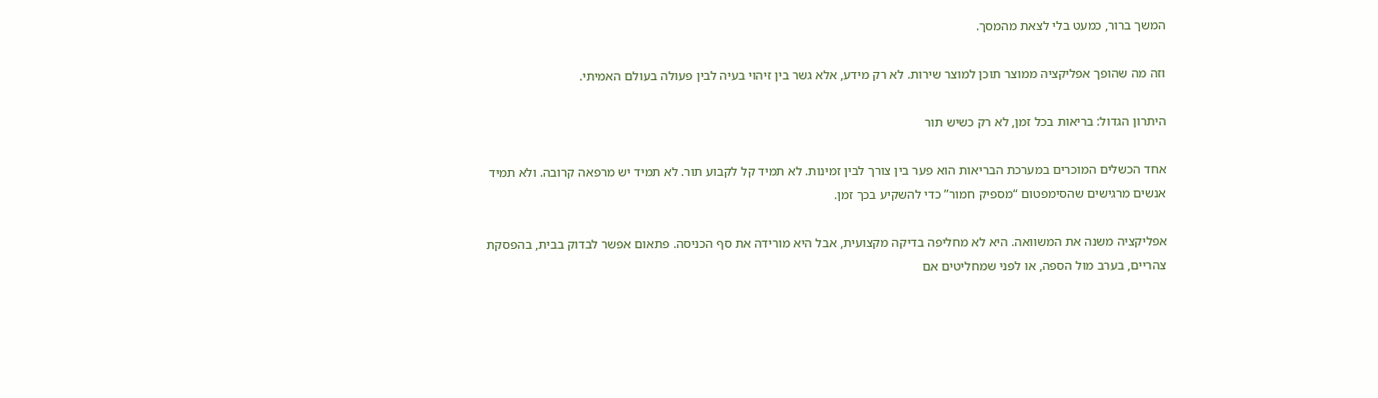המשך ברור, כמעט בלי לצאת מהמסך.

וזה מה שהופך אפליקציה ממוצר תוכן למוצר שירות. לא רק מידע, אלא גשר בין זיהוי בעיה לבין פעולה בעולם האמיתי.

היתרון הגדול: בריאות בכל זמן, לא רק כשיש תור

אחד הכשלים המוכרים במערכת הבריאות הוא פער בין צורך לבין זמינות. לא תמיד קל לקבוע תור. לא תמיד יש מרפאה קרובה. ולא תמיד אנשים מרגישים שהסימפטום “מספיק חמור” כדי להשקיע בכך זמן.

אפליקציה משנה את המשוואה. היא לא מחליפה בדיקה מקצועית, אבל היא מורידה את סף הכניסה. פתאום אפשר לבדוק בבית, בהפסקת צהריים, בערב מול הספה, או לפני שמחליטים אם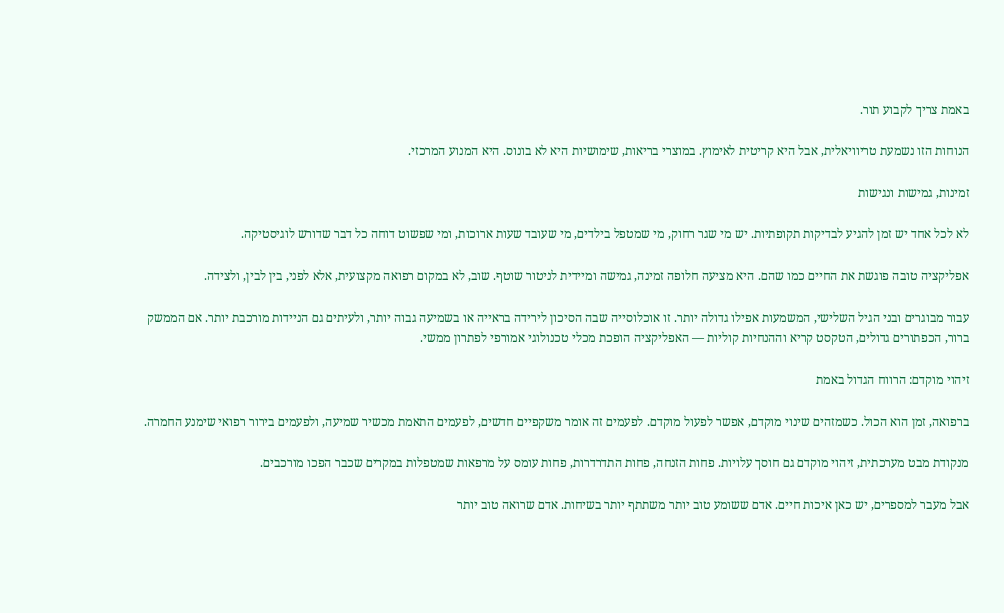באמת צריך לקבוע תור.

הנוחות הזו נשמעת טריוויאלית, אבל היא קריטית לאימוץ. במוצרי בריאות, שימושיות היא לא בונוס. היא המנוע המרכזי.

זמינות, גמישות ונגישות

לא לכל אחד יש זמן להגיע לבדיקות תקופתיות. יש מי שגר רחוק, מי שמטפל בילדים, מי שעובד שעות ארוכות, ומי שפשוט דוחה כל דבר שדורש לוגיסטיקה.

אפליקציה טובה פוגשת את החיים כמו שהם. היא מציעה חלופה זמינה, גמישה ומיידית לניטור שוטף. שוב, לא במקום רפואה מקצועית, אלא לפני, בין לבין, ולצידה.

עבור מבוגרים ובני הגיל השלישי, המשמעות אפילו גדולה יותר. זו אוכלוסייה שבה הסיכון לירידה בראייה או בשמיעה גבוה יותר, ולעיתים גם הניידות מורכבת יותר. אם הממשק ברור, הכפתורים גדולים, הטקסט קריא וההנחיות קוליות — האפליקציה הופכת מכלי טכנולוגי אמורפי לפתרון ממשי.

זיהוי מוקדם: הרווח הגדול באמת

ברפואה, זמן הוא הכול. כשמזהים שינוי מוקדם, אפשר לפעול מוקדם. לפעמים זה אומר משקפיים חדשים, לפעמים התאמת מכשיר שמיעה, ולפעמים בירור רפואי שימנע החמרה.

מנקודת מבט מערכתית, זיהוי מוקדם גם חוסך עלויות. פחות הזנחה, פחות התדרדרות, פחות עומס על מרפאות שמטפלות במקרים שכבר הפכו מורכבים.

אבל מעבר למספרים, יש כאן איכות חיים. אדם ששומע טוב יותר משתתף יותר בשיחות. אדם שרואה טוב יותר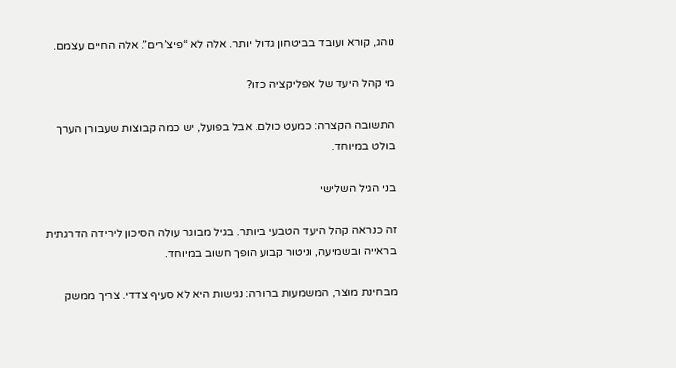נוהג, קורא ועובד בביטחון גדול יותר. אלה לא “פיצ’רים”. אלה החיים עצמם.

מי קהל היעד של אפליקציה כזו?

התשובה הקצרה: כמעט כולם. אבל בפועל, יש כמה קבוצות שעבורן הערך בולט במיוחד.

בני הגיל השלישי

זה כנראה קהל היעד הטבעי ביותר. בגיל מבוגר עולה הסיכון לירידה הדרגתית בראייה ובשמיעה, וניטור קבוע הופך חשוב במיוחד.

מבחינת מוצר, המשמעות ברורה: נגישות היא לא סעיף צדדי. צריך ממשק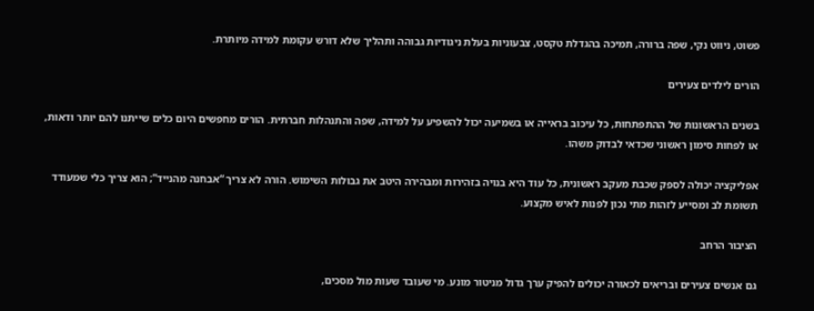פשוט, ניווט נקי, שפה ברורה, תמיכה בהגדלת טקסט, צבעוניות בעלת ניגודיות גבוהה ותהליך שלא דורש עקומת למידה מיותרת.

הורים לילדים צעירים

בשנים הראשונות של ההתפתחות, כל עיכוב בראייה או בשמיעה יכול להשפיע על למידה, שפה והתנהלות חברתית. הורים מחפשים היום כלים שייתנו להם יותר ודאות, או לפחות סימון ראשוני שכדאי לבדוק משהו.

אפליקציה יכולה לספק שכבת מעקב ראשונית, כל עוד היא בנויה בזהירות ומבהירה היטב את גבולות השימוש. הורה לא צריך “אבחנה מהנייד”; הוא צריך כלי שמעודד תשומת לב ומסייע לזהות מתי נכון לפנות לאיש מקצוע.

הציבור הרחב

גם אנשים צעירים ובריאים לכאורה יכולים להפיק ערך גדול מניטור מונע. מי שעובד שעות מול מסכים,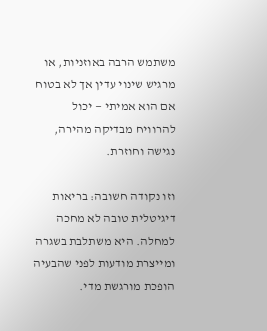משתמש הרבה באוזניות, או מרגיש שינוי עדין אך לא בטוח אם הוא אמיתי — יכול להרוויח מבדיקה מהירה, נגישה וחוזרת.

וזו נקודה חשובה: בריאות דיגיטלית טובה לא מחכה למחלה. היא משתלבת בשגרה ומייצרת מודעות לפני שהבעיה הופכת מורגשת מדי.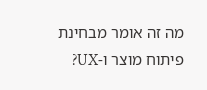מה זה אומר מבחינת פיתוח מוצר ו-UX?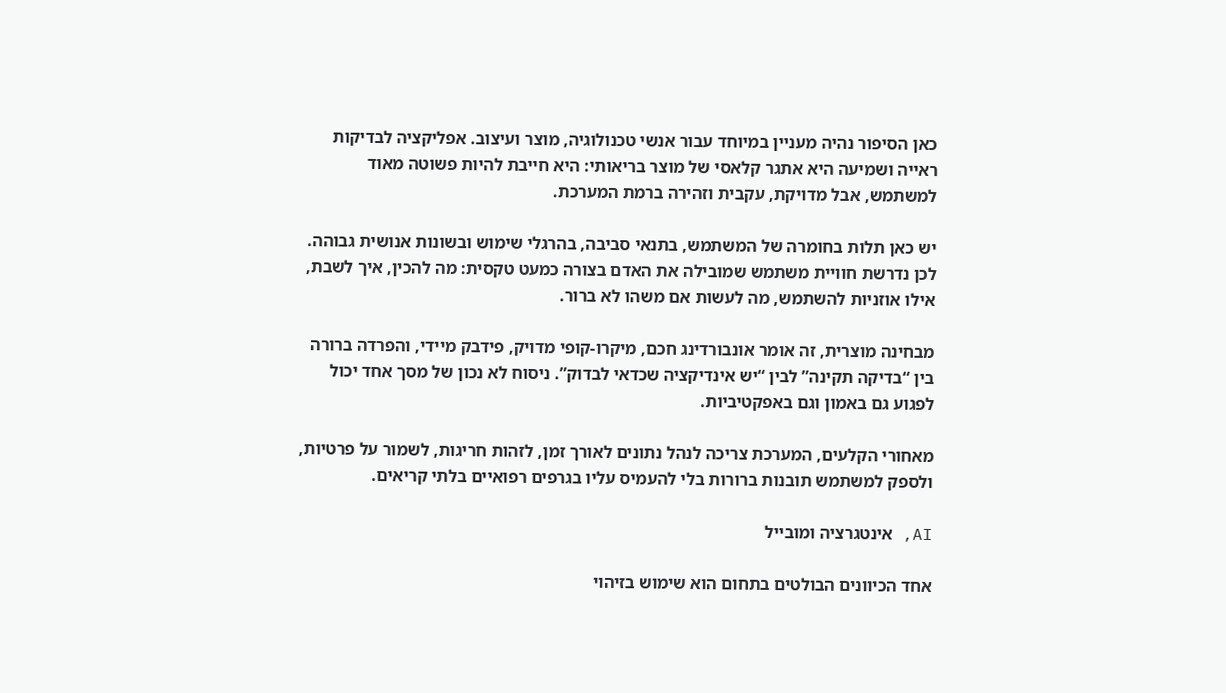כאן הסיפור נהיה מעניין במיוחד עבור אנשי טכנולוגיה, מוצר ועיצוב. אפליקציה לבדיקות ראייה ושמיעה היא אתגר קלאסי של מוצר בריאותי: היא חייבת להיות פשוטה מאוד למשתמש, אבל מדויקת, עקבית וזהירה ברמת המערכת.

יש כאן תלות בחומרה של המשתמש, בתנאי סביבה, בהרגלי שימוש ובשונות אנושית גבוהה. לכן נדרשת חוויית משתמש שמובילה את האדם בצורה כמעט טקסית: מה להכין, איך לשבת, אילו אוזניות להשתמש, מה לעשות אם משהו לא ברור.

מבחינה מוצרית, זה אומר אונבורדינג חכם, מיקרו-קופי מדויק, פידבק מיידי, והפרדה ברורה בין “בדיקה תקינה” לבין “יש אינדיקציה שכדאי לבדוק”. ניסוח לא נכון של מסך אחד יכול לפגוע גם באמון וגם באפקטיביות.

מאחורי הקלעים, המערכת צריכה לנהל נתונים לאורך זמן, לזהות חריגות, לשמור על פרטיות, ולספק למשתמש תובנות ברורות בלי להעמיס עליו בגרפים רפואיים בלתי קריאים.

AI, אינטגרציה ומובייל

אחד הכיוונים הבולטים בתחום הוא שימוש בזיהוי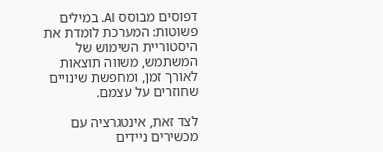דפוסים מבוסס AI. במילים פשוטות: המערכת לומדת את היסטוריית השימוש של המשתמש, משווה תוצאות לאורך זמן, ומחפשת שינויים שחוזרים על עצמם.

לצד זאת, אינטגרציה עם מכשירים ניידים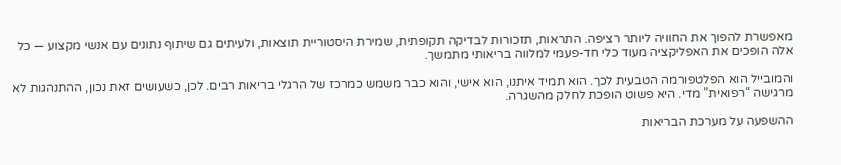מאפשרת להפוך את החוויה ליותר רציפה. התראות, תזכורות לבדיקה תקופתית, שמירת היסטוריית תוצאות, ולעיתים גם שיתוף נתונים עם אנשי מקצוע — כל אלה הופכים את האפליקציה מעוד כלי חד-פעמי למלווה בריאותי מתמשך.

והמובייל הוא הפלטפורמה הטבעית לכך. הוא תמיד איתנו, הוא אישי, והוא כבר משמש כמרכז של הרגלי בריאות רבים. לכן, כשעושים זאת נכון, ההתנהגות לא מרגישה “רפואית” מדי. היא פשוט הופכת לחלק מהשגרה.

ההשפעה על מערכת הבריאות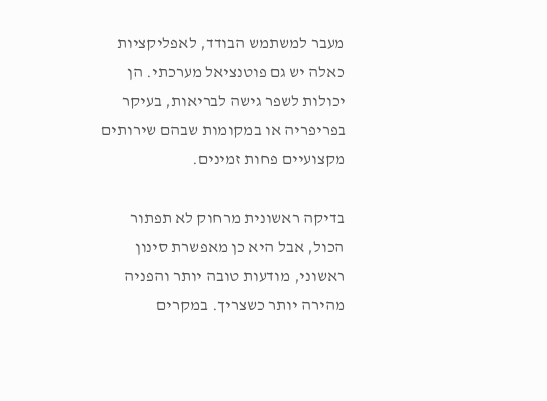מעבר למשתמש הבודד, לאפליקציות כאלה יש גם פוטנציאל מערכתי. הן יכולות לשפר גישה לבריאות, בעיקר בפריפריה או במקומות שבהם שירותים מקצועיים פחות זמינים.

בדיקה ראשונית מרחוק לא תפתור הכול, אבל היא כן מאפשרת סינון ראשוני, מודעות טובה יותר והפניה מהירה יותר כשצריך. במקרים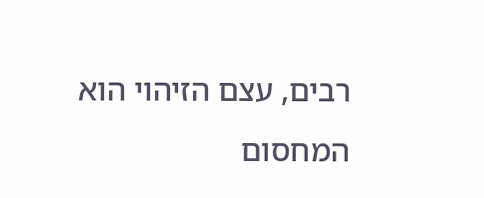רבים, עצם הזיהוי הוא המחסום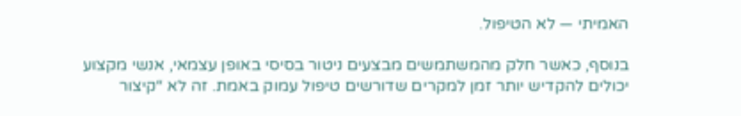האמיתי — לא הטיפול.

בנוסף, כאשר חלק מהמשתמשים מבצעים ניטור בסיסי באופן עצמאי, אנשי מקצוע יכולים להקדיש יותר זמן למקרים שדורשים טיפול עמוק באמת. זה לא “קיצור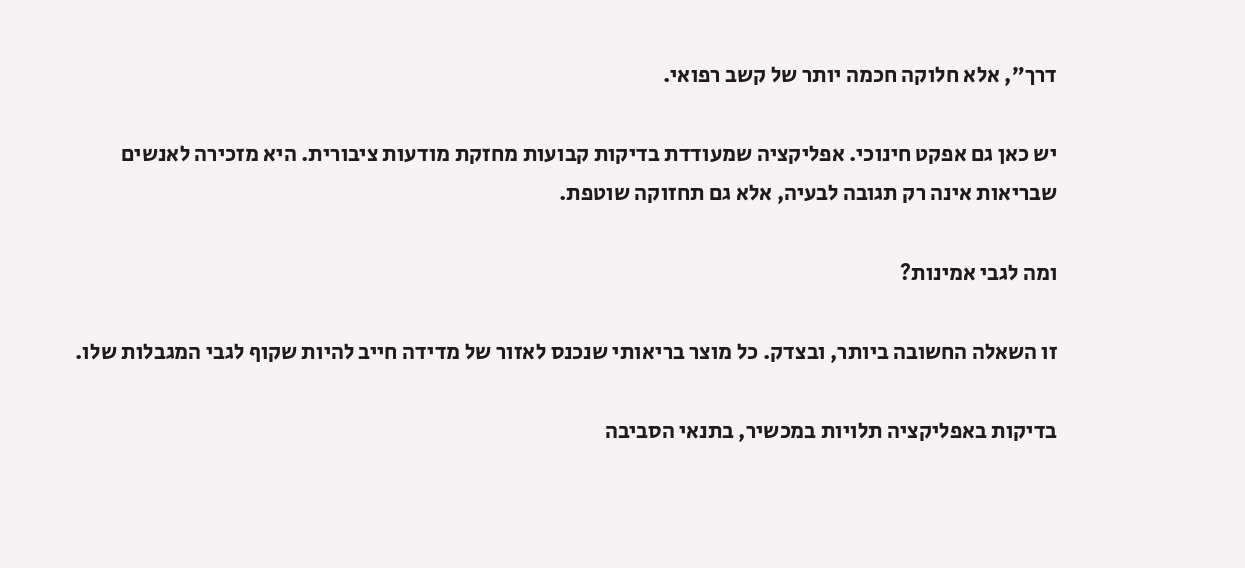דרך”, אלא חלוקה חכמה יותר של קשב רפואי.

יש כאן גם אפקט חינוכי. אפליקציה שמעודדת בדיקות קבועות מחזקת מודעות ציבורית. היא מזכירה לאנשים שבריאות אינה רק תגובה לבעיה, אלא גם תחזוקה שוטפת.

ומה לגבי אמינות?

זו השאלה החשובה ביותר, ובצדק. כל מוצר בריאותי שנכנס לאזור של מדידה חייב להיות שקוף לגבי המגבלות שלו.

בדיקות באפליקציה תלויות במכשיר, בתנאי הסביבה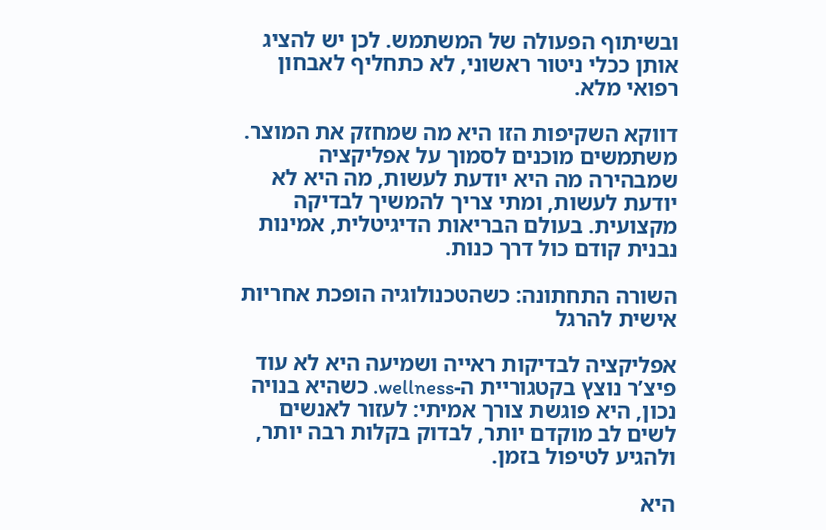ובשיתוף הפעולה של המשתמש. לכן יש להציג אותן ככלי ניטור ראשוני, לא כתחליף לאבחון רפואי מלא.

דווקא השקיפות הזו היא מה שמחזק את המוצר. משתמשים מוכנים לסמוך על אפליקציה שמבהירה מה היא יודעת לעשות, מה היא לא יודעת לעשות, ומתי צריך להמשיך לבדיקה מקצועית. בעולם הבריאות הדיגיטלית, אמינות נבנית קודם כול דרך כנות.

השורה התחתונה: כשהטכנולוגיה הופכת אחריות אישית להרגל

אפליקציה לבדיקות ראייה ושמיעה היא לא עוד פיצ’ר נוצץ בקטגוריית ה-wellness. כשהיא בנויה נכון, היא פוגשת צורך אמיתי: לעזור לאנשים לשים לב מוקדם יותר, לבדוק בקלות רבה יותר, ולהגיע לטיפול בזמן.

היא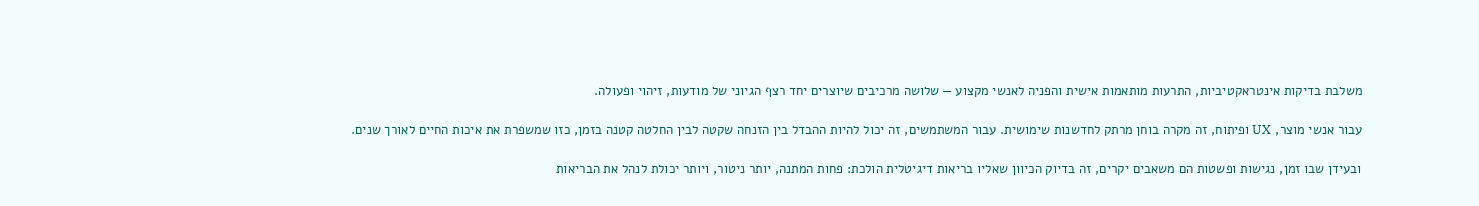משלבת בדיקות אינטראקטיביות, התרעות מותאמות אישית והפניה לאנשי מקצוע — שלושה מרכיבים שיוצרים יחד רצף הגיוני של מודעות, זיהוי ופעולה.

עבור אנשי מוצר, UX ופיתוח, זה מקרה בוחן מרתק לחדשנות שימושית. עבור המשתמשים, זה יכול להיות ההבדל בין הזנחה שקטה לבין החלטה קטנה בזמן, כזו שמשפרת את איכות החיים לאורך שנים.

ובעידן שבו זמן, נגישות ופשטות הם משאבים יקרים, זה בדיוק הכיוון שאליו בריאות דיגיטלית הולכת: פחות המתנה, יותר ניטור, ויותר יכולת לנהל את הבריאות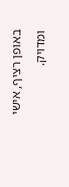באופן רציף, אישי ומדויק.